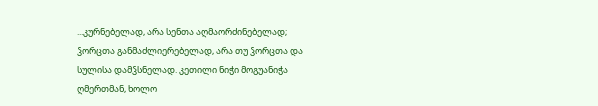...კურნებელად, არა სენთა აღმაორძინებელად; ჴორცთა განმაძლიერებელად, არა თუ ჴორცთა და სულისა დამჴსნელად. კეთილი ნიჭი მოგუანიჭა ღმერთმან, ხოლო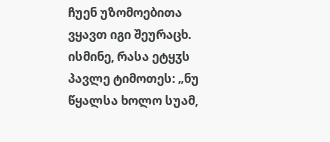ჩუენ უზომოებითა ვყავთ იგი შეურაცხ.
ისმინე, რასა ეტყჳს პავლე ტიმოთეს: „ნუ წყალსა ხოლო სუამ,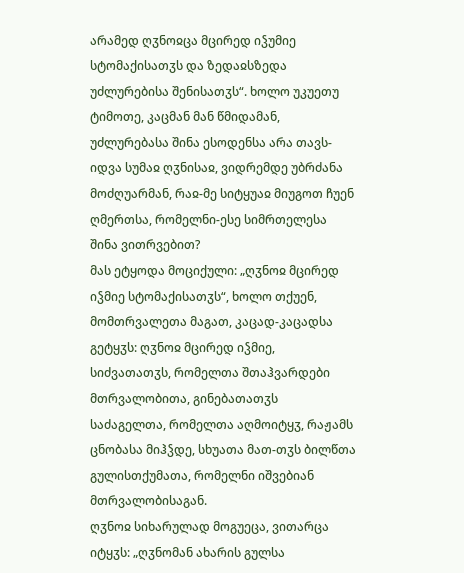არამედ ღჳნოჲცა მცირედ იჴუმიე სტომაქისათჳს და ზედაჲსზედა უძლურებისა შენისათჳს“. ხოლო უკუეთუ ტიმოთე, კაცმან მან წმიდამან, უძლურებასა შინა ესოდენსა არა თავს-იდვა სუმაჲ ღჳნისაჲ, ვიდრემდე უბრძანა მოძღუარმან, რაჲ-მე სიტყუაჲ მიუგოთ ჩუენ ღმერთსა, რომელნი-ესე სიმრთელესა შინა ვითრვებით?
მას ეტყოდა მოციქული: „ღჳნოჲ მცირედ იჴმიე სტომაქისათჳს“, ხოლო თქუენ, მომთრვალეთა მაგათ, კაცად-კაცადსა გეტყჳს: ღჳნოჲ მცირედ იჴმიე, სიძვათათჳს, რომელთა შთაჰვარდები მთრვალობითა, გინებათათჳს საძაგელთა, რომელთა აღმოიტყჳ, რაჟამს ცნობასა მიჰჴდე, სხუათა მათ-თჳს ბილწთა გულისთქუმათა, რომელნი იშვებიან მთრვალობისაგან.
ღჳნოჲ სიხარულად მოგუეცა, ვითარცა იტყჳს: „ღჳნომან ახარის გულსა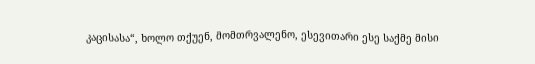კაცისასა“, ხოლო თქუენ, მომთრვალენო, ესევითარი ესე საქმე მისი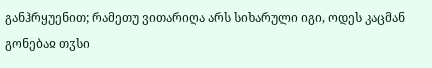განჰრყუენით; რამეთუ ვითარიღა არს სიხარული იგი, ოდეს კაცმან გონებაჲ თჳსი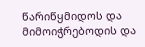წარიწყმიდოს და მიმოიჭრებოდის და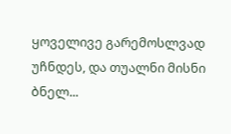ყოველივე გარემოსლვად უჩნდეს, და თუალნი მისნი ბნელ...